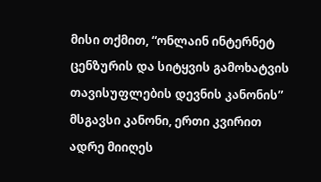მისი თქმით, “ონლაინ ინტერნეტ ცენზურის და სიტყვის გამოხატვის თავისუფლების დევნის კანონის” მსგავსი კანონი, ერთი კვირით ადრე მიიღეს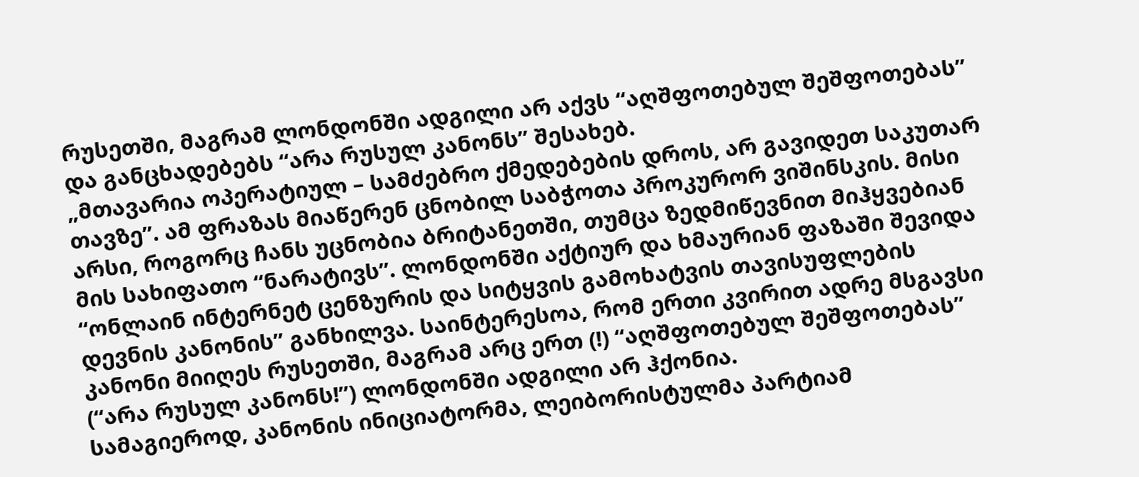რუსეთში, მაგრამ ლონდონში ადგილი არ აქვს “აღშფოთებულ შეშფოთებას” და განცხადებებს “არა რუსულ კანონს” შესახებ.
„მთავარია ოპერატიულ – სამძებრო ქმედებების დროს, არ გავიდეთ საკუთარ თავზე”. ამ ფრაზას მიაწერენ ცნობილ საბჭოთა პროკურორ ვიშინსკის. მისი არსი, როგორც ჩანს უცნობია ბრიტანეთში, თუმცა ზედმიწევნით მიჰყვებიან მის სახიფათო “ნარატივს”. ლონდონში აქტიურ და ხმაურიან ფაზაში შევიდა “ონლაინ ინტერნეტ ცენზურის და სიტყვის გამოხატვის თავისუფლების დევნის კანონის” განხილვა. საინტერესოა, რომ ერთი კვირით ადრე მსგავსი კანონი მიიღეს რუსეთში, მაგრამ არც ერთ (!) “აღშფოთებულ შეშფოთებას” (“არა რუსულ კანონს!”) ლონდონში ადგილი არ ჰქონია.
სამაგიეროდ, კანონის ინიციატორმა, ლეიბორისტულმა პარტიამ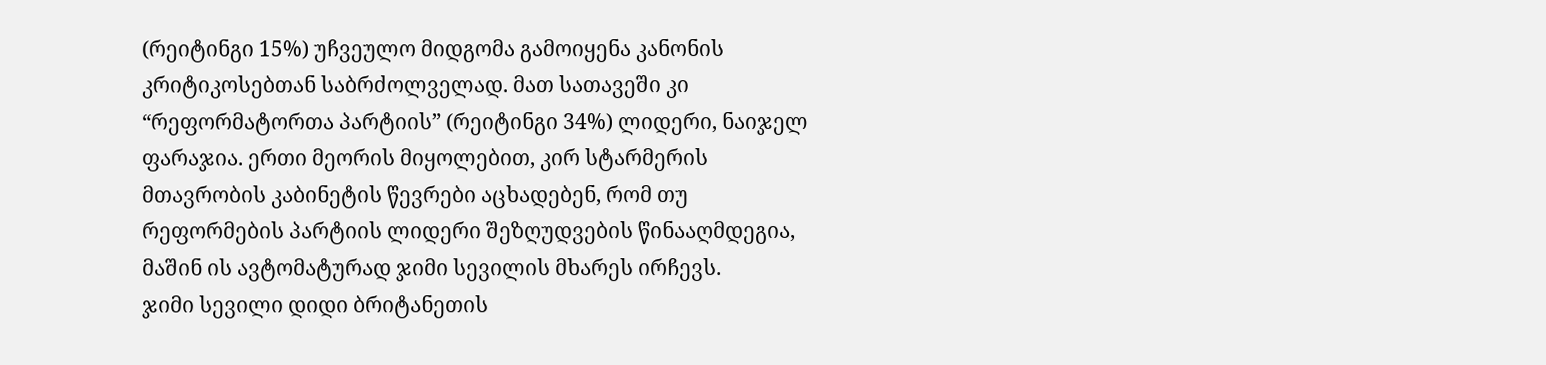(რეიტინგი 15%) უჩვეულო მიდგომა გამოიყენა კანონის კრიტიკოსებთან საბრძოლველად. მათ სათავეში კი “რეფორმატორთა პარტიის” (რეიტინგი 34%) ლიდერი, ნაიჯელ ფარაჯია. ერთი მეორის მიყოლებით, კირ სტარმერის მთავრობის კაბინეტის წევრები აცხადებენ, რომ თუ რეფორმების პარტიის ლიდერი შეზღუდვების წინააღმდეგია, მაშინ ის ავტომატურად ჯიმი სევილის მხარეს ირჩევს.
ჯიმი სევილი დიდი ბრიტანეთის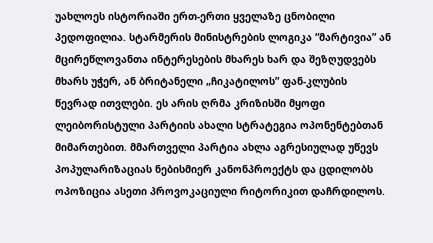უახლოეს ისტორიაში ერთ-ერთი ყველაზე ცნობილი პედოფილია. სტარმერის მინისტრების ლოგიკა “მარტივია” ან მცირეწლოვანთა ინტერესების მხარეს ხარ და შეზღუდვებს მხარს უჭერ, ან ბრიტანელი „ჩიკატილოს” ფან-კლუბის წევრად ითვლები. ეს არის ღრმა კრიზისში მყოფი ლეიბორისტული პარტიის ახალი სტრატეგია ოპონენტებთან მიმართებით. მმართველი პარტია ახლა აგრესიულად უწევს პოპულარიზაციას ნებისმიერ კანონპროექტს და ცდილობს ოპოზიცია ასეთი პროვოკაციული რიტორიკით დაჩრდილოს.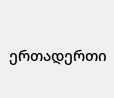ერთადერთი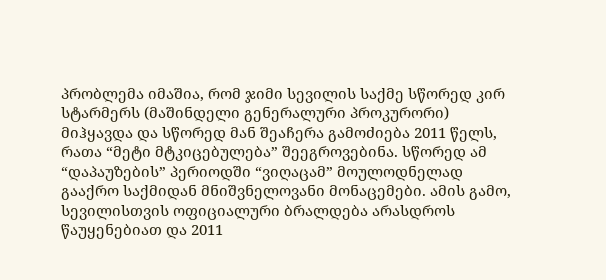პრობლემა იმაშია, რომ ჯიმი სევილის საქმე სწორედ კირ სტარმერს (მაშინდელი გენერალური პროკურორი) მიჰყავდა და სწორედ მან შეაჩერა გამოძიება 2011 წელს, რათა “მეტი მტკიცებულება” შეეგროვებინა. სწორედ ამ “დაპაუზების” პერიოდში “ვიღაცამ” მოულოდნელად გააქრო საქმიდან მნიშვნელოვანი მონაცემები. ამის გამო, სევილისთვის ოფიციალური ბრალდება არასდროს წაუყენებიათ და 2011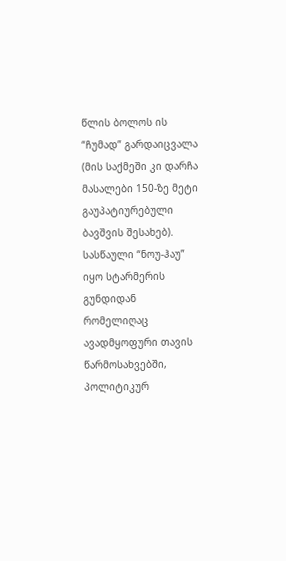წლის ბოლოს ის “ჩუმად” გარდაიცვალა (მის საქმეში კი დარჩა მასალები 150-ზე მეტი გაუპატიურებული ბავშვის შესახებ). სასწაული “ნოუ-ჰაუ” იყო სტარმერის გუნდიდან რომელიღაც ავადმყოფური თავის წარმოსახვებში, პოლიტიკურ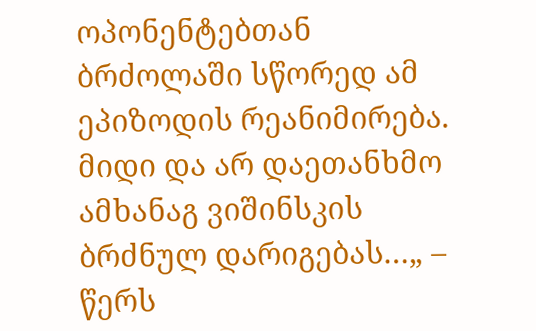ოპონენტებთან ბრძოლაში სწორედ ამ ეპიზოდის რეანიმირება. მიდი და არ დაეთანხმო ამხანაგ ვიშინსკის ბრძნულ დარიგებას…„ – წერს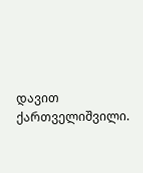დავით ქართველიშვილი.